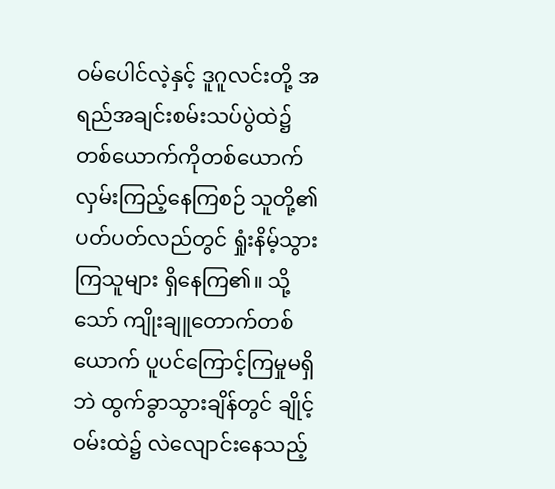ဝမ်ပေါင်လဲ့နှင့် ဒူဂူလင်းတို့ အရည်အချင်းစမ်းသပ်ပွဲထဲ၌ တစ်ယောက်ကိုတစ်ယောက် လှမ်းကြည့်နေကြစဉ် သူတို့၏ ပတ်ပတ်လည်တွင် ရှုံးနိမ့်သွားကြသူများ ရှိနေကြ၏။ သို့သော် ကျိုးချူတောက်တစ်ယောက် ပူပင်ကြောင့်ကြမှုမရှိဘဲ ထွက်ခွာသွားချိန်တွင် ချိုင့်ဝမ်းထဲ၌ လဲလျောင်းနေသည့်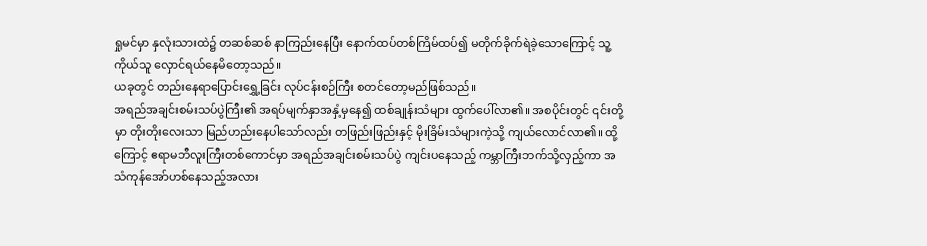ရှုမင်မှာ နှလုံးသားထဲ၌ တဆစ်ဆစ် နာကြည်းနေပြီး နောက်ထပ်တစ်ကြိမ်ထပ်၍ မတိုက်ခိုက်ရဲခဲ့သောကြောင့် သူ့ကိုယ်သူ လှောင်ရယ်နေမိတော့သည်။
ယခုတွင် တည်းနေရာပြောင်းရွှေ့ခြင်း လုပ်ငန်းစဉ်ကြီး စတင်တော့မည်ဖြစ်သည်။
အရည်အချင်းစမ်းသပ်ပွဲကြီး၏ အရပ်မျက်နှာအနှံ့မှနေ၍ ထစ်ချုန်းသံများ ထွက်ပေါ်လာ၏။ အစပိုင်းတွင် ၎င်းတို့မှာ တိုးတိုးလေးသာ မြည်ဟည်းနေပါသော်လည်း တဖြည်းဖြည်းနှင့် မိုးခြိမ်းသံများကဲ့သို့ ကျယ်လောင်လာ၏။ ထို့ကြောင့် ဧရာမဘီလူးကြီးတစ်ကောင်မှာ အရည်အချင်းစမ်းသပ်ပွဲ ကျင်းပနေသည့် ကမ္ဘာကြီးဘက်သို့လှည့်ကာ အသံကုန်အော်ဟစ်နေသည့်အလား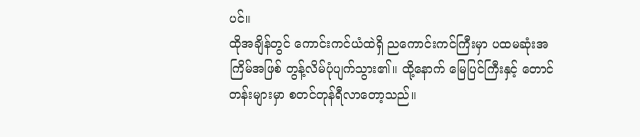ပင်။
ထိုအချိန်တွင် ကောင်းကင်ယံထဲရှိ ညကောင်းကင်ကြီးမှာ ပထမဆုံးအကြိမ်အဖြစ် တွန့်လိမ်ပုံပျက်သွား၏။ ထို့နောက် မြေပြင်ကြီးနှင့် တောင်တန်းများမှာ စတင်တုန်ရီလာတော့သည်။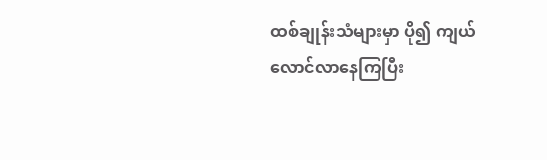ထစ်ချုန်းသံများမှာ ပို၍ ကျယ်လောင်လာနေကြပြီး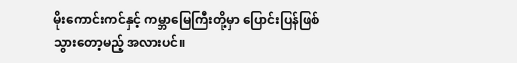မိုးကောင်းကင်နှင့် ကမ္ဘာမြေကြီးတို့မှာ ပြောင်းပြန်ဖြစ်သွားတော့မည့် အလားပင်။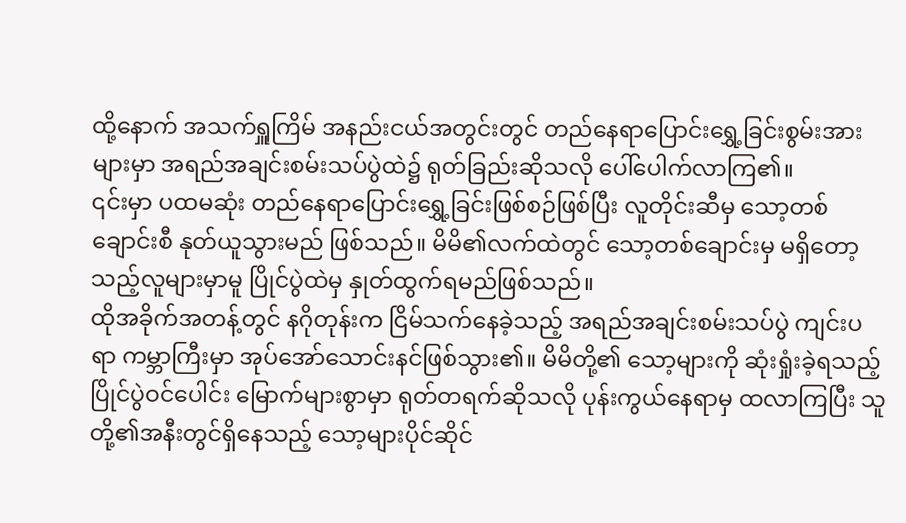ထို့နောက် အသက်ရှူကြိမ် အနည်းငယ်အတွင်းတွင် တည်နေရာပြောင်းရွှေ့ခြင်းစွမ်းအားများမှာ အရည်အချင်းစမ်းသပ်ပွဲထဲ၌ ရုတ်ခြည်းဆိုသလို ပေါ်ပေါက်လာကြ၏။
၎င်းမှာ ပထမဆုံး တည်နေရာပြောင်းရွှေ့ခြင်းဖြစ်စဉ်ဖြစ်ပြီး လူတိုင်းဆီမှ သော့တစ်ချောင်းစီ နုတ်ယူသွားမည် ဖြစ်သည်။ မိမိ၏လက်ထဲတွင် သော့တစ်ချောင်းမှ မရှိတော့သည့်လူများမှာမူ ပြိုင်ပွဲထဲမှ နှုတ်ထွက်ရမည်ဖြစ်သည်။
ထိုအခိုက်အတန့်တွင် နဂိုတုန်းက ငြိမ်သက်နေခဲ့သည့် အရည်အချင်းစမ်းသပ်ပွဲ ကျင်းပရာ ကမ္ဘာကြီးမှာ အုပ်အော်သောင်းနင်ဖြစ်သွား၏။ မိမိတို့၏ သော့များကို ဆုံးရှုံးခဲ့ရသည့် ပြိုင်ပွဲဝင်ပေါင်း မြောက်များစွာမှာ ရုတ်တရက်ဆိုသလို ပုန်းကွယ်နေရာမှ ထလာကြပြီး သူတို့၏အနီးတွင်ရှိနေသည့် သော့များပိုင်ဆိုင်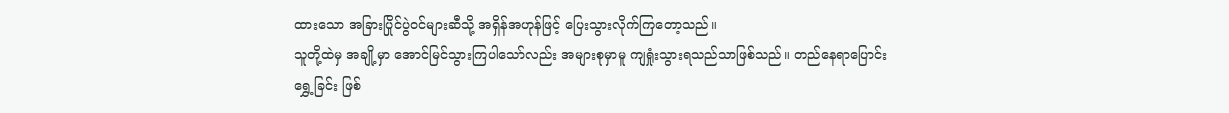ထားသော အခြားပြိုင်ပွဲဝင်များဆီသို့ အရှိန်အဟုန်ဖြင့် ပြေးသွားလိုက်ကြတော့သည်။
သူတို့ထဲမှ အချို့မှာ အောင်မြင်သွားကြပါသော်လည်း အများစုမှာမူ ကျရှုံးသွားရသည်သာဖြစ်သည်။ တည်နေရာပြောင်းရွှေ့ခြင်း ဖြစ်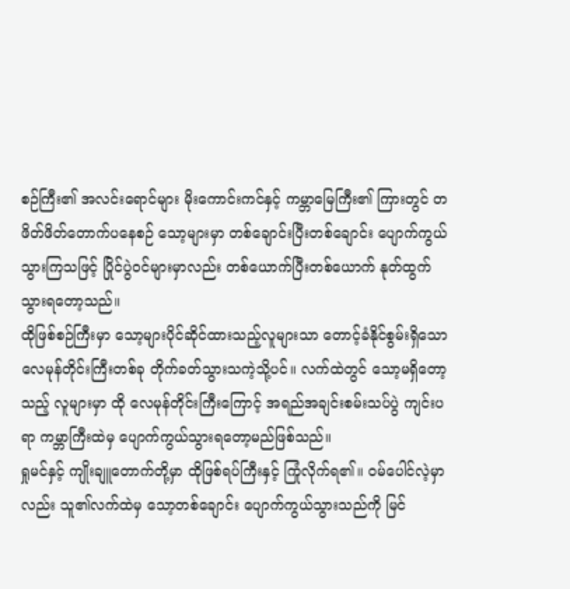စဉ်ကြီး၏ အလင်းရောင်များ မိုးကောင်းကင်နှင့် ကမ္ဘာမြေကြီး၏ ကြားတွင် တဖိတ်ဖိတ်တောက်ပနေစဉ် သော့များမှာ တစ်ချောင်းပြီးတစ်ချောင်း ပျောက်ကွယ်သွားကြသဖြင့် ပြိုင်ပွဲဝင်များမှာလည်း တစ်ယောက်ပြီးတစ်ယောက် နုတ်ထွက်သွားရတော့သည်။
ထိုဖြစ်စဉ်ကြီးမှာ သော့များပိုင်ဆိုင်ထားသည့်လူများသာ တောင့်ခံနိုင်စွမ်းရှိသော လေမုန်တိုင်းကြီးတစ်ခု တိုက်ခတ်သွားသကဲ့သို့ပင်။ လက်ထဲတွင် သော့မရှိတော့သည့် လူများမှာ ထို လေမုန်တိုင်းကြီးကြောင့် အရည်အချင်းစမ်းသပ်ပွဲ ကျင်းပရာ ကမ္ဘာကြီးထဲမှ ပျောက်ကွယ်သွားရတော့မည်ဖြစ်သည်။
ရှုမင်နှင့် ကျိုးချူတောက်တို့မှာ ထိုဖြစ်ရပ်ကြီးနှင့် ကြုံလိုက်ရ၏။ ဝမ်ပေါင်လဲ့မှာလည်း သူ၏လက်ထဲမှ သော့တစ်ချောင်း ပျောက်ကွယ်သွားသည်ကို မြင်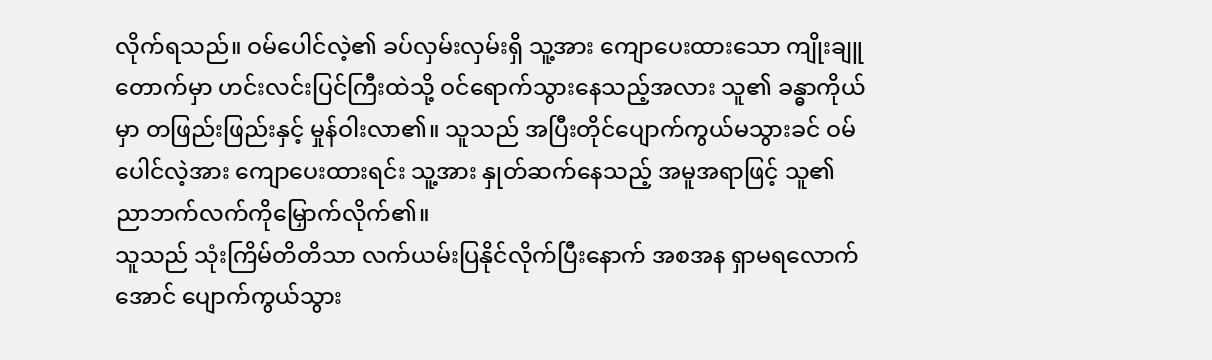လိုက်ရသည်။ ဝမ်ပေါင်လဲ့၏ ခပ်လှမ်းလှမ်းရှိ သူ့အား ကျောပေးထားသော ကျိုးချူတောက်မှာ ဟင်းလင်းပြင်ကြီးထဲသို့ ဝင်ရောက်သွားနေသည့်အလား သူ၏ ခန္ဓာကိုယ်မှာ တဖြည်းဖြည်းနှင့် မှုန်ဝါးလာ၏။ သူသည် အပြီးတိုင်ပျောက်ကွယ်မသွားခင် ဝမ်ပေါင်လဲ့အား ကျောပေးထားရင်း သူ့အား နှုတ်ဆက်နေသည့် အမူအရာဖြင့် သူ၏ ညာဘက်လက်ကိုမြှောက်လိုက်၏။
သူသည် သုံးကြိမ်တိတိသာ လက်ယမ်းပြနိုင်လိုက်ပြီးနောက် အစအန ရှာမရလောက်အောင် ပျောက်ကွယ်သွား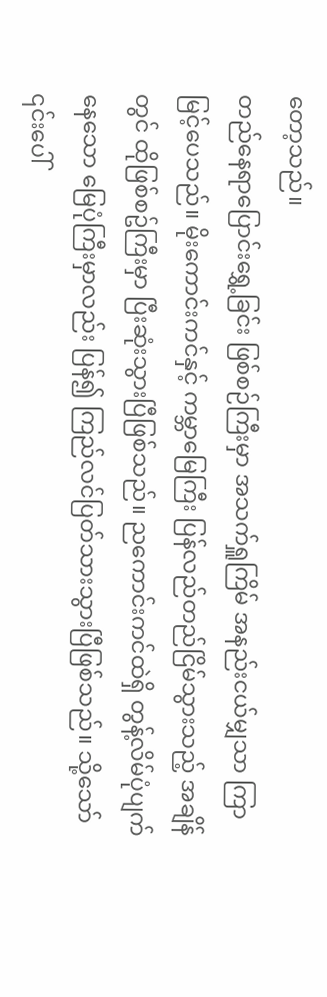တော့သည်။
တည်နေရာပြောင်းရွှေ့ခြင်း ဖြစ်စဉ်ကြီးမှာ အသက်ရှူကြိမ် အနည်းငယ်မျှသာ ကြာမြင့်ပေသည်။ မိုးကောင်းကင်နှင့် ကမ္ဘာမြေကြီး ပြန်လည်တည်ငြိမ်သွားသည့် အချိန်တွင် ထိုဖြစ်စဥ်ကြီးမှာ ပြီးဆုံးသွားပြီဖြစ်သည်။ ညကောင်းကင်ထဲရှိ တွန့်လိမ်ပုံပျက်နေသော မြေပုံကြီးမှာလည်း ပြန်၍ ကြည်လင်ပြတ်သားသွားပြီဖြစ်သည်။ သို့သော် ၎င်းပေါ်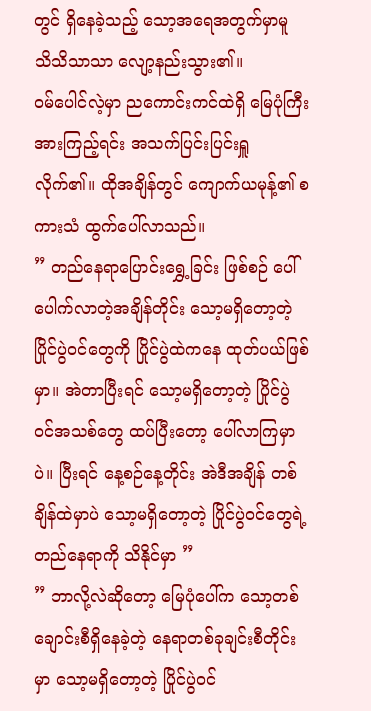တွင် ရှိနေခဲ့သည့် သော့အရေအတွက်မှာမူ သိသိသာသာ လျော့နည်းသွား၏။
ဝမ်ပေါင်လဲ့မှာ ညကောင်းကင်ထဲရှိ မြေပုံကြီးအားကြည့်ရင်း အသက်ပြင်းပြင်းရှူလိုက်၏။ ထိုအချိန်တွင် ကျောက်ယမုန့်၏ စကားသံ ထွက်ပေါ်လာသည်။
” တည်နေရာပြောင်းရွှေ့ခြင်း ဖြစ်စဉ် ပေါ်ပေါက်လာတဲ့အချိန်တိုင်း သော့မရှိတော့တဲ့ ပြိုင်ပွဲဝင်တွေကို ပြိုင်ပွဲထဲကနေ ထုတ်ပယ်ဖြစ်မှာ။ အဲတာပြီးရင် သော့မရှိတော့တဲ့ ပြိုင်ပွဲဝင်အသစ်တွေ ထပ်ပြီးတော့ ပေါ်လာကြမှာပဲ။ ပြီးရင် နေ့စဉ်နေ့တိုင်း အဲဒီအချိန် တစ်ချိန်ထဲမှာပဲ သော့မရှိတော့တဲ့ ပြိုင်ပွဲဝင်တွေရဲ့ တည်နေရာကို သိနိုင်မှာ ”
” ဘာလို့လဲဆိုတော့ မြေပုံပေါ်က သော့တစ်ချောင်းစီရှိနေခဲ့တဲ့ နေရာတစ်ခုချင်းစီတိုင်းမှာ သော့မရှိတော့တဲ့ ပြိုင်ပွဲဝင်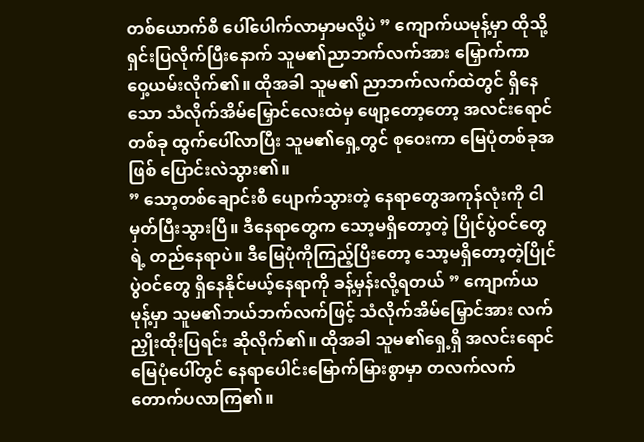တစ်ယောက်စီ ပေါ်ပေါက်လာမှာမလို့ပဲ ” ကျောက်ယမုန့်မှာ ထိုသို့ရှင်းပြလိုက်ပြီးနောက် သူမ၏ညာဘက်လက်အား မြှောက်ကာ ဝှေ့ယမ်းလိုက်၏။ ထိုအခါ သူမ၏ ညာဘက်လက်ထဲတွင် ရှိနေသော သံလိုက်အိမ်မြှောင်လေးထဲမှ ဖျော့တော့တော့ အလင်းရောင်တစ်ခု ထွက်ပေါ်လာပြီး သူမ၏ရှေ့တွင် စုဝေးကာ မြေပုံတစ်ခုအဖြစ် ပြောင်းလဲသွား၏။
” သော့တစ်ချောင်းစီ ပျောက်သွားတဲ့ နေရာတွေအကုန်လုံးကို ငါ မှတ်ပြီးသွားပြီ။ ဒီနေရာတွေက သော့မရှိတော့တဲ့ ပြိုင်ပွဲဝင်တွေရဲ့ တည်နေရာပဲ။ ဒီမြေပုံကိုကြည့်ပြီးတော့ သော့မရှိတော့တဲ့ပြိုင်ပွဲဝင်တွေ ရှိနေနိုင်မယ့်နေရာကို ခန့်မှန်းလို့ရတယ် ” ကျောက်ယမုန့်မှာ သူမ၏ဘယ်ဘက်လက်ဖြင့် သံလိုက်အိမ်မြှောင်အား လက်ညှိုးထိုးပြရင်း ဆိုလိုက်၏။ ထိုအခါ သူမ၏ရှေ့ရှိ အလင်းရောင်မြေပုံပေါ်တွင် နေရာပေါင်းမြောက်မြားစွာမှာ တလက်လက် တောက်ပလာကြ၏။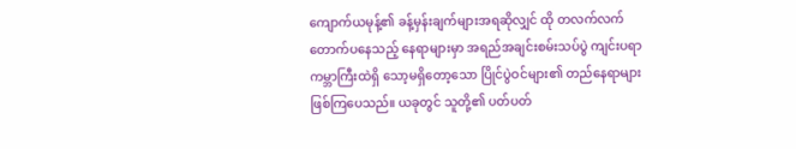ကျောက်ယမုန့်၏ ခန့်မှန်းချက်များအရဆိုလျှင် ထို တလက်လက်တောက်ပနေသည့် နေရာများမှာ အရည်အချင်းစမ်းသပ်ပွဲ ကျင်းပရာကမ္ဘာကြီးထဲရှိ သော့မရှိတော့သော ပြိုင်ပွဲဝင်များ၏ တည်နေရာများဖြစ်ကြပေသည်။ ယခုတွင် သူတို့၏ ပတ်ပတ်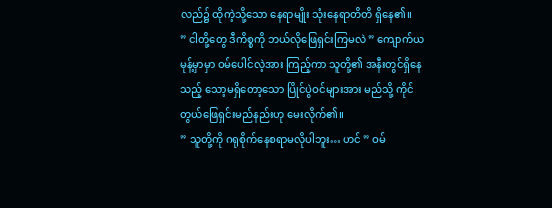လည်၌ ထိုကဲ့သို့သော နေရာမျိုး သုံးနေရာတိတိ ရှိနေ၏။
” ငါတို့တွေ ဒီကိစ္စကို ဘယ်လိုဖြေရှင်းကြမလဲ ” ကျောက်ယမုန့်မှာမှာ ဝမ်ပေါင်လဲ့အား ကြည့်ကာ သူတို့၏ အနီးတွင်ရှိနေသည့် သော့မရှိတော့သော ပြိုင်ပွဲဝင်များအား မည်သို့ ကိုင်တွယ်ဖြေရှင်းမည်နည်းဟု မေးလိုက်၏။
” သူတို့ကို ဂရုစိုက်နေစရာမလိုပါဘူး… ဟင် ” ဝမ်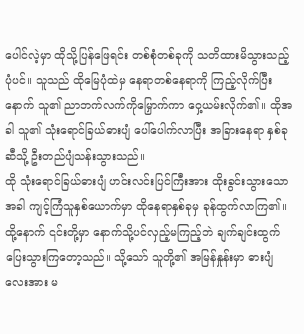ပေါင်လဲ့မှာ ထိုသို့ပြန်ဖြေရင်း တစ်စုံတစ်ခုကို သတိထားမိသွားသည့်ပုံပင်။ သူသည် ထိုမြေပုံထဲမှ နေရာတစ်နေရာကို ကြည့်လိုက်ပြီးနောက် သူ၏ ညာဘက်လက်ကိုမြှောက်ကာ ဝှေ့ယမ်းလိုက်၏။ ထိုအခါ သူ၏ သုံးရောင်ခြယ်ဓားပျံ ပေါ်ပေါက်လာပြီး အခြားနေရာ နှစ်ခုဆီသို့ ဦးတည်ပျံသန်းသွားသည်။
ထို သုံးရောင်ခြယ်ဓားပျံ ဟင်းလင်းပြင်ကြီးအား ထိုးခွင်းသွားသောအခါ ကျင့်ကြံသူနှစ်ယောက်မှာ ထိုနေရာနှစ်ခုမှ ခုန်ထွက်လာကြ၏။ ထို့နောက် ၎င်းတို့မှာ နောက်သို့ပင်လှည့်မကြည့်ဘဲ ချက်ချင်းထွက်ပြေးသွားကြတော့သည်။ သို့သော် သူတို့၏ အမြန်နှုန်းမှာ ဓားပျံလေးအား မ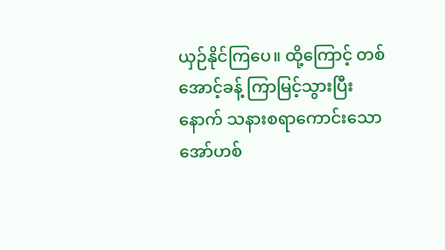ယှဉ်နိုင်ကြပေ။ ထို့ကြောင့် တစ်အောင့်ခန့် ကြာမြင့်သွားပြီးနောက် သနားစရာကောင်းသော အော်ဟစ်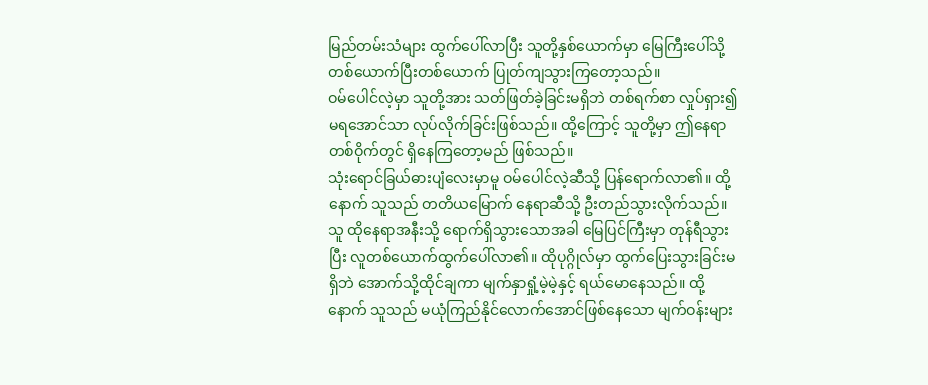မြည်တမ်းသံများ ထွက်ပေါ်လာပြီး သူတို့နှစ်ယောက်မှာ မြေကြီးပေါ်သို့ တစ်ယောက်ပြီးတစ်ယောက် ပြုတ်ကျသွားကြတော့သည်။
ဝမ်ပေါင်လဲ့မှာ သူတို့အား သတ်ဖြတ်ခဲ့ခြင်းမရှိဘဲ တစ်ရက်စာ လှုပ်ရှား၍မရအောင်သာ လုပ်လိုက်ခြင်းဖြစ်သည်။ ထို့ကြောင့် သူတို့မှာ ဤနေရာတစ်ဝိုက်တွင် ရှိနေကြတော့မည် ဖြစ်သည်။
သုံးရောင်ခြယ်ဓားပျံလေးမှာမူ ဝမ်ပေါင်လဲ့ဆီသို့ ပြန်ရောက်လာ၏။ ထို့နောက် သူသည် တတိယမြောက် နေရာဆီသို့ ဦးတည်သွားလိုက်သည်။ သူ ထိုနေရာအနီးသို့ ရောက်ရှိသွားသောအခါ မြေပြင်ကြီးမှာ တုန်ရီသွားပြီး လူတစ်ယောက်ထွက်ပေါ်လာ၏။ ထိုပုဂ္ဂိုလ်မှာ ထွက်ပြေးသွားခြင်းမရှိဘဲ အောက်သို့ထိုင်ချကာ မျက်နှာရှုံ့မဲ့မဲ့နှင့် ရယ်မောနေသည်။ ထို့နောက် သူသည် မယုံကြည်နိုင်လောက်အောင်ဖြစ်နေသော မျက်ဝန်းများ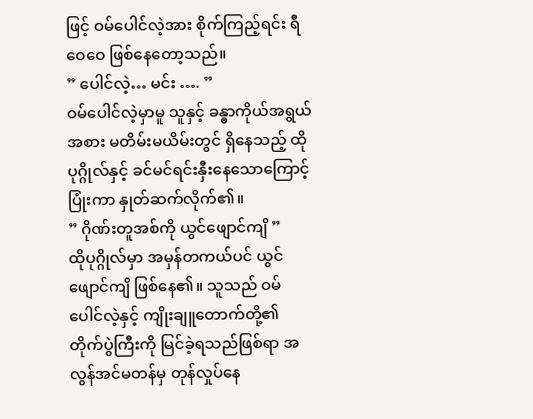ဖြင့် ဝမ်ပေါင်လဲ့အား စိုက်ကြည့်ရင်း ရီဝေဝေ ဖြစ်နေတော့သည်။
” ပေါင်လဲ့… မင်း …. ”
ဝမ်ပေါင်လဲ့မှာမူ သူနှင့် ခန္ဓာကိုယ်အရွယ်အစား မတိမ်းမယိမ်းတွင် ရှိနေသည့် ထိုပုဂ္ဂိုလ်နှင့် ခင်မင်ရင်းနှီးနေသောကြောင့် ပြုံးကာ နှုတ်ဆက်လိုက်၏။
” ဂိုဏ်းတူအစ်ကို ယွင်ဖျောင်ကျိ ”
ထိုပုဂ္ဂိုလ်မှာ အမှန်တကယ်ပင် ယွင်ဖျောင်ကျိ ဖြစ်နေ၏။ သူသည် ဝမ်ပေါင်လဲ့နှင့် ကျိုးချူတောက်တို့၏ တိုက်ပွဲကြီးကို မြင်ခဲ့ရသည်ဖြစ်ရာ အလွန်အင်မတန်မှ တုန်လှုပ်နေ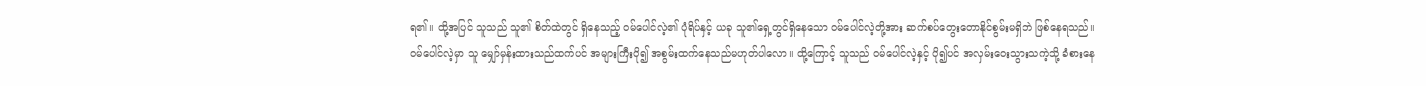ရ၏။ ထို့အပြင် သူသည် သူ၏ စိတ်ထဲတွင် ရှိနေသည့် ဝမ်ပေါင်လဲ့၏ ပုံရိပ်နှင့် ယခု သူ၏ရှေ့တွင်ရှိနေသော ဝမ်ပေါင်လဲ့တို့အား ဆက်စပ်တွေးတောနိုင်စွမ်းမရှိဘဲ ဖြစ်နေရသည်။
ဝမ်ပေါင်လဲ့မှာ သူ မျှော်မှန်းထားသည်ထက်ပင် အများကြီးပို၍ အစွမ်းထက်နေသည်မဟုတ်ပါလော။ ထို့ကြောင့် သူသည် ဝမ်ပေါင်လဲ့နှင့် ပို၍ပင် အလှမ်းဝေးသွားသကဲ့သို့ ခံစားနေ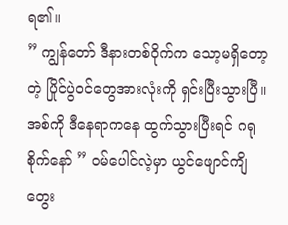ရ၏။
” ကျွန်တော် ဒီနားတစ်ဝိုက်က သော့မရှိတော့တဲ့ ပြိုင်ပွဲဝင်တွေအားလုံးကို ရှင်းပြီးသွားပြီ။ အစ်ကို ဒီနေရာကနေ ထွက်သွားပြီးရင် ဂရုစိုက်နော် ” ဝမ်ပေါင်လဲ့မှာ ယွင်ဖျောင်ကျိ တွေး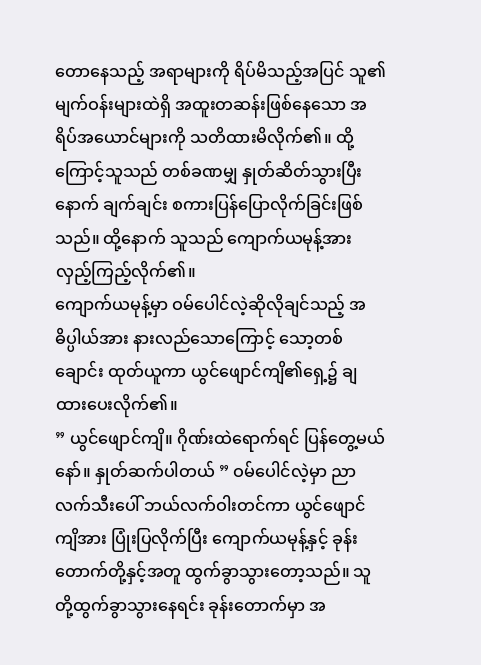တောနေသည့် အရာများကို ရိပ်မိသည့်အပြင် သူ၏ မျက်ဝန်းများထဲရှိ အထူးတဆန်းဖြစ်နေသော အရိပ်အယောင်များကို သတိထားမိလိုက်၏။ ထို့ကြောင့်သူသည် တစ်ခဏမျှ နှုတ်ဆိတ်သွားပြီးနောက် ချက်ချင်း စကားပြန်ပြောလိုက်ခြင်းဖြစ်သည်။ ထို့နောက် သူသည် ကျောက်ယမုန့်အား လှည့်ကြည့်လိုက်၏။
ကျောက်ယမုန့်မှာ ဝမ်ပေါင်လဲ့ဆိုလိုချင်သည့် အဓိပ္ပါယ်အား နားလည်သောကြောင့် သော့တစ်ချောင်း ထုတ်ယူကာ ယွင်ဖျောင်ကျိ၏ရှေ့၌ ချထားပေးလိုက်၏။
” ယွင်ဖျောင်ကျိ။ ဂိုဏ်းထဲရောက်ရင် ပြန်တွေ့မယ်နော်။ နှုတ်ဆက်ပါတယ် ” ဝမ်ပေါင်လဲ့မှာ ညာလက်သီးပေါ် ဘယ်လက်ဝါးတင်ကာ ယွင်ဖျောင်ကျိအား ပြုံးပြလိုက်ပြီး ကျောက်ယမုန့်နှင့် ခုန်းတောက်တို့နှင့်အတူ ထွက်ခွာသွားတော့သည်။ သူတို့ထွက်ခွာသွားနေရင်း ခုန်းတောက်မှာ အ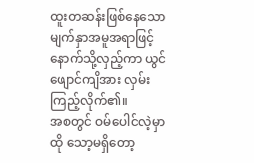ထူးတဆန်းဖြစ်နေသော မျက်နှာအမူအရာဖြင့် နောက်သို့လှည့်ကာ ယွင်ဖျောင်ကျိအား လှမ်းကြည့်လိုက်၏။
အစတွင် ဝမ်ပေါင်လဲ့မှာ ထို သော့မရှိတော့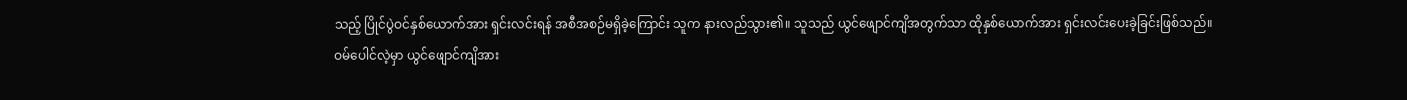သည့် ပြိုင်ပွဲဝင်နှစ်ယောက်အား ရှင်းလင်းရန် အစီအစဉ်မရှိခဲ့ကြောင်း သူက နားလည်သွား၏။ သူသည် ယွင်ဖျောင်ကျိအတွက်သာ ထိုနှစ်ယောက်အား ရှင်းလင်းပေးခဲ့ခြင်းဖြစ်သည်။
ဝမ်ပေါင်လဲ့မှာ ယွင်ဖျောင်ကျိအား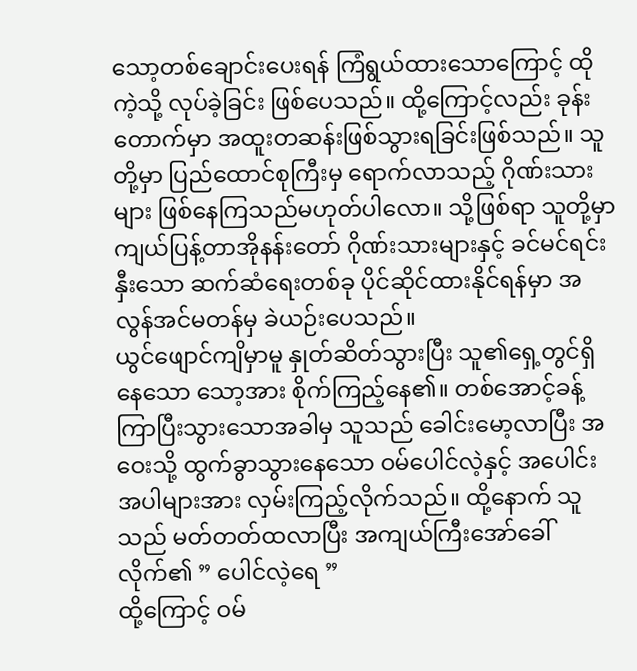သော့တစ်ချောင်းပေးရန် ကြံရွယ်ထားသောကြောင့် ထိုကဲ့သို့ လုပ်ခဲ့ခြင်း ဖြစ်ပေသည်။ ထို့ကြောင့်လည်း ခုန်းတောက်မှာ အထူးတဆန်းဖြစ်သွားရခြင်းဖြစ်သည်။ သူတို့မှာ ပြည်ထောင်စုကြီးမှ ရောက်လာသည့် ဂိုဏ်းသားများ ဖြစ်နေကြသည်မဟုတ်ပါလော။ သို့ဖြစ်ရာ သူတို့မှာ ကျယ်ပြန့်တာအိုနန်းတော် ဂိုဏ်းသားများနှင့် ခင်မင်ရင်းနှီးသော ဆက်ဆံရေးတစ်ခု ပိုင်ဆိုင်ထားနိုင်ရန်မှာ အလွန်အင်မတန်မှ ခဲယဉ်းပေသည်။
ယွင်ဖျောင်ကျိမှာမူ နှုတ်ဆိတ်သွားပြီး သူ၏ရှေ့တွင်ရှိနေသော သော့အား စိုက်ကြည့်နေ၏။ တစ်အောင့်ခန့် ကြာပြီးသွားသောအခါမှ သူသည် ခေါင်းမော့လာပြီး အဝေးသို့ ထွက်ခွာသွားနေသော ဝမ်ပေါင်လဲ့နှင့် အပေါင်းအပါများအား လှမ်းကြည့်လိုက်သည်။ ထို့နောက် သူသည် မတ်တတ်ထလာပြီး အကျယ်ကြီးအော်ခေါ်လိုက်၏ ” ပေါင်လဲ့ရေ ”
ထို့ကြောင့် ဝမ်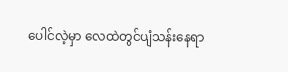ပေါင်လဲ့မှာ လေထဲတွင်ပျံသန်းနေရာ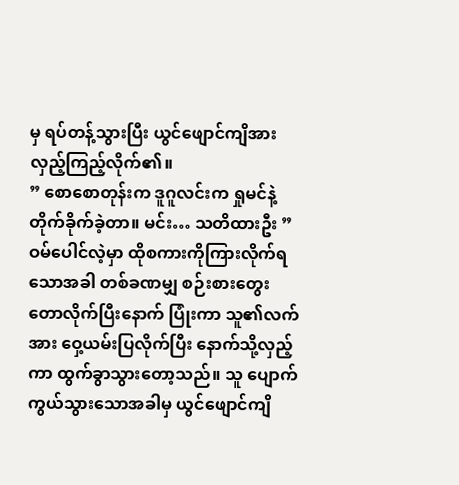မှ ရပ်တန့်သွားပြီး ယွင်ဖျောင်ကျိအား လှည့်ကြည့်လိုက်၏။
” စောစောတုန်းက ဒူဂူလင်းက ရှုမင်နဲ့ တိုက်ခိုက်ခဲ့တာ။ မင်း… သတိထားဦး ”
ဝမ်ပေါင်လဲ့မှာ ထိုစကားကိုကြားလိုက်ရသောအခါ တစ်ခဏမျှ စဉ်းစားတွေးတောလိုက်ပြီးနောက် ပြုံးကာ သူ၏လက်အား ဝှေ့ယမ်းပြလိုက်ပြီး နောက်သို့လှည့်ကာ ထွက်ခွာသွားတော့သည်။ သူ ပျောက်ကွယ်သွားသောအခါမှ ယွင်ဖျောင်ကျိ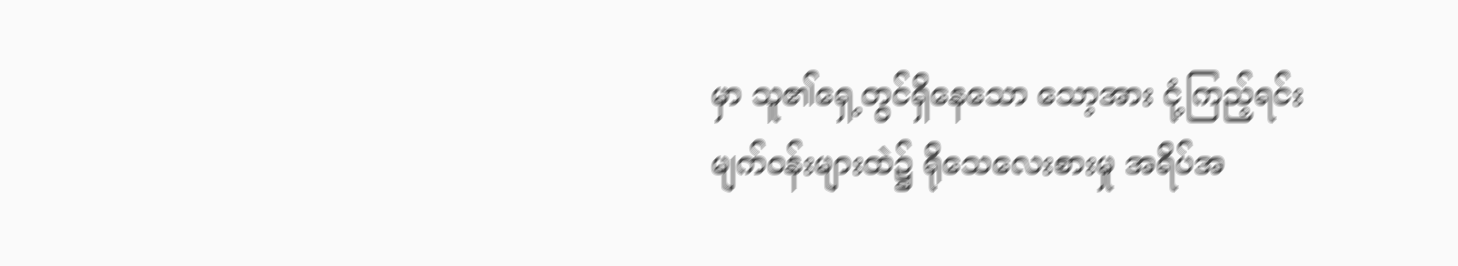မှာ သူ၏ရှေ့တွင်ရှိနေသော သော့အား ငုံ့ကြည့်ရင်း မျက်ဝန်းများထဲ၌ ရိုသေလေးစားမှု အရိပ်အ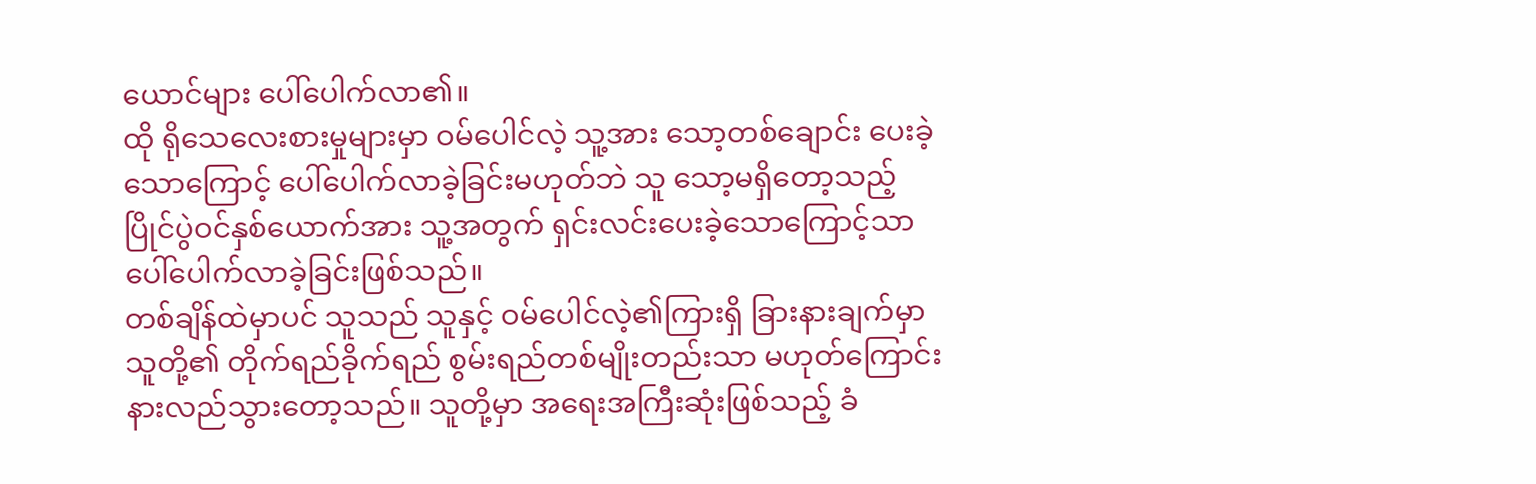ယောင်များ ပေါ်ပေါက်လာ၏။
ထို ရိုသေလေးစားမှုများမှာ ဝမ်ပေါင်လဲ့ သူ့အား သော့တစ်ချောင်း ပေးခဲ့သောကြောင့် ပေါ်ပေါက်လာခဲ့ခြင်းမဟုတ်ဘဲ သူ သော့မရှိတော့သည့် ပြိုင်ပွဲဝင်နှစ်ယောက်အား သူ့အတွက် ရှင်းလင်းပေးခဲ့သောကြောင့်သာ ပေါ်ပေါက်လာခဲ့ခြင်းဖြစ်သည်။
တစ်ချိန်ထဲမှာပင် သူသည် သူနှင့် ဝမ်ပေါင်လဲ့၏ကြားရှိ ခြားနားချက်မှာ သူတို့၏ တိုက်ရည်ခိုက်ရည် စွမ်းရည်တစ်မျိုးတည်းသာ မဟုတ်ကြောင်း နားလည်သွားတော့သည်။ သူတို့မှာ အရေးအကြီးဆုံးဖြစ်သည့် ခံ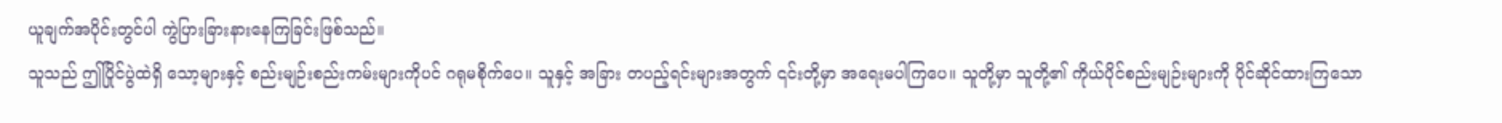ယူချက်အပိုင်းတွင်ပါ ကွဲပြားခြားနားနေကြခြင်းဖြစ်သည်။
သူသည် ဤပြိုင်ပွဲထဲရှိ သော့များနှင့် စည်းမျဉ်းစည်းကမ်းများကိုပင် ဂရုမစိုက်ပေ။ သူနှင့် အခြား တပည့်ရင်းများအတွက် ၎င်းတို့မှာ အရေးမပါကြပေ။ သူတို့မှာ သူတို့၏ ကိုယ်ပိုင်စည်းမျဉ်းများကို ပိုင်ဆိုင်ထားကြသော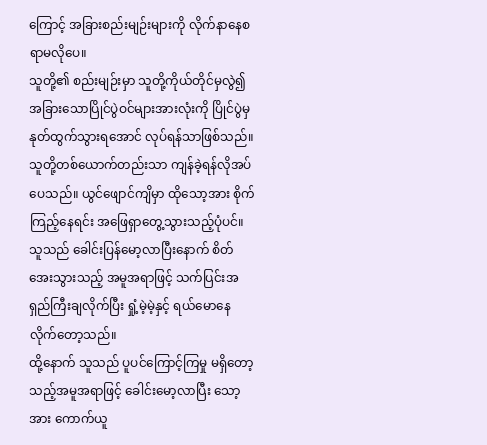ကြောင့် အခြားစည်းမျဉ်းများကို လိုက်နာနေစရာမလိုပေ။
သူတို့၏ စည်းမျဉ်းမှာ သူတို့ကိုယ်တိုင်မှလွဲ၍ အခြားသောပြိုင်ပွဲဝင်များအားလုံးကို ပြိုင်ပွဲမှ နုတ်ထွက်သွားရအောင် လုပ်ရန်သာဖြစ်သည်။ သူတို့တစ်ယောက်တည်းသာ ကျန်ခဲ့ရန်လိုအပ်ပေသည်။ ယွင်ဖျောင်ကျိမှာ ထိုသော့အား စိုက်ကြည့်နေရင်း အဖြေရှာတွေ့သွားသည့်ပုံပင်။ သူသည် ခေါင်းပြန်မော့လာပြီးနောက် စိတ်အေးသွားသည့် အမူအရာဖြင့် သက်ပြင်းအရှည်ကြီးချလိုက်ပြီး ရှုံ့မဲ့မဲ့နှင့် ရယ်မောနေလိုက်တော့သည်။
ထို့နောက် သူသည် ပူပင်ကြောင့်ကြမှု မရှိတော့သည့်အမူအရာဖြင့် ခေါင်းမော့လာပြီး သော့အား ကောက်ယူ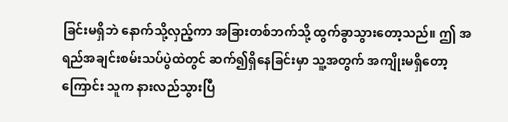ခြင်းမရှိဘဲ နောက်သို့လှည့်ကာ အခြားတစ်ဘက်သို့ ထွက်ခွာသွားတော့သည်။ ဤ အရည်အချင်းစမ်းသပ်ပွဲထဲတွင် ဆက်၍ရှိနေခြင်းမှာ သူ့အတွက် အကျိုးမရှိတော့ကြောင်း သူက နားလည်သွားပြီ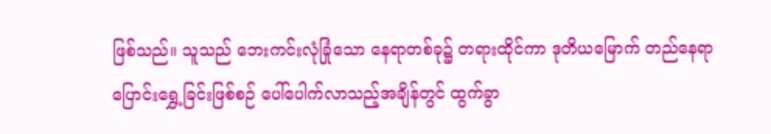ဖြစ်သည်။ သူသည် ဘေးကင်းလုံခြုံသော နေရာတစ်ခု၌ တရားထိုင်ကာ ဒုတိယမြောက် တည်နေရာပြောင်းရွှေ့ခြင်းဖြစ်စဉ် ပေါ်ပေါက်လာသည့်အချိန်တွင် ထွက်ခွာ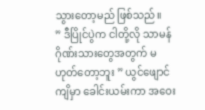သွားတော့မည် ဖြစ်သည်။
” ဒီပြိုင်ပွဲက ငါတို့လို သာမန်ဂိုဏ်းသားတွေအတွက် မဟုတ်တော့ဘူး ” ယွင်ဖျောင်ကျိမှာ ခေါင်းယမ်းကာ အဝေး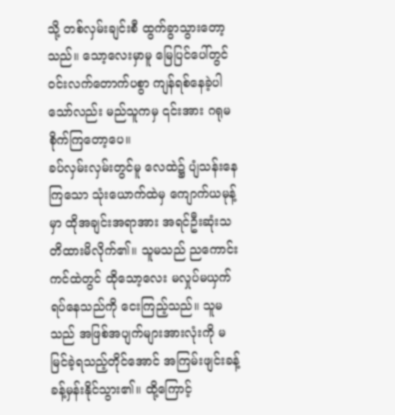သို့ တစ်လှမ်းချင်းစီ ထွက်ခွာသွားတော့သည်။ သော့လေးမှာမူ မြေပြင်ပေါ်တွင် ဝင်းလက်တောက်ပစွာ ကျန်ရစ်နေခဲ့ပါသော်လည်း မည်သူကမှ ၎င်းအား ဂရုမစိုက်ကြတော့ပေ။
ခပ်လှမ်းလှမ်းတွင်မူ လေထဲ၌ ပျံသန်းနေကြသော သုံးယောက်ထဲမှ ကျောက်ယမုန့်မှာ ထိုအချင်းအရာအား အရင်ဦးဆုံးသတိထားမိလိုက်၏။ သူမသည် ညကောင်းကင်ထဲတွင် ထိုသော့လေး မလှုပ်မယှက် ရပ်နေသည်ကို ငေးကြည့်သည်။ သူမသည် အဖြစ်အပျက်များအားလုံးကို မမြင်ခဲ့ရသည့်တိုင်အောင် အကြမ်းဖျင်းခန့် ခန့်မှန်းနိုင်သွား၏။ ထို့ကြောင့်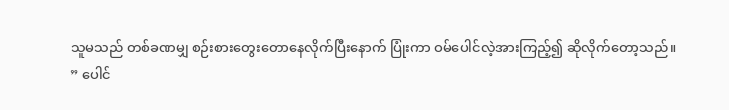သူမသည် တစ်ခဏမျှ စဉ်းစားတွေးတောနေလိုက်ပြီးနောက် ပြုံးကာ ဝမ်ပေါင်လဲ့အားကြည့်၍ ဆိုလိုက်တော့သည်။
” ပေါင်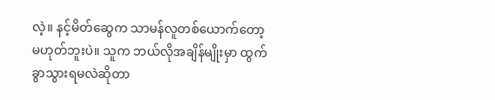လဲ့။ နင့်မိတ်ဆွေက သာမန်လူတစ်ယောက်တော့ မဟုတ်ဘူးပဲ။ သူက ဘယ်လိုအချိန်မျိုးမှာ ထွက်ခွာသွားရမလဲဆိုတာ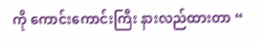ကို ကောင်းကောင်းကြီး နားလည်ထားတာ “